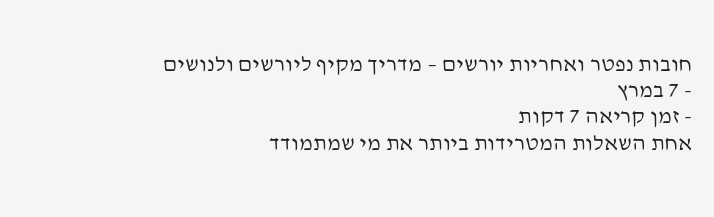חובות נפטר ואחריות יורשים – מדריך מקיף ליורשים ולנושים
- 7 במרץ
- זמן קריאה 7 דקות
אחת השאלות המטרידות ביותר את מי שמתמודד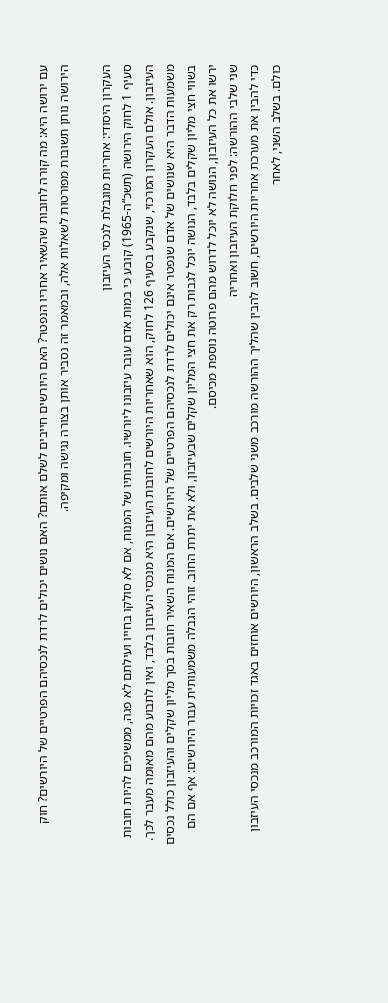עם ירושה היא: מה קורה לחובות שהשאיר אחריו הנפטר? האם היורשים חייבים לשלם אותם? האם נושים יכולים לרדת לנכסיהם הפרטיים של היורשים? חוק הירושה נותן תשובות מפורטות לשאלות אלה, ובמאמר זה נסביר אותן בצורה נגישה ומקיפה.

העקרון היסודי: אחריות מוגבלת לנכסי העיזבון
סעיף 1 לחוק הירושה (תשכ“ה-1965) קובע כי במות אדם עובר עיזבונו ליורשיו. חובותיו של המנוח, אם לא סולקו בחייו ועילתם לא פגה, ממשיכים להיות חובות העיזבון. אולם העקרון המרכזי, שנקבע בסעיף 126 לחוק, הוא שאחריות היורשים לחובות העיזבון היא מנכסי העיזבון בלבד, ואין לתבוע מהם מאומה מעבר לכך.
משמעות הדבר היא שנושים של אדם שנפטר אינם יכולים לרדת לנכסיהם הפרטיים של היורשים. אם המנוח השאיר חובות בסך מליון שקלים והעיזבון כולל נכסים בשווי חצי מליון שקלים בלבד, הנושה יוכל לגבות רק את חצי המליון שקלים שבעיזבון, ולא את יתרת החוב. זוהי הגבלה משמעותית עבור היורשים: אף אם הם ירשו את כל העיזבון, הנושה לא יוכל לדרוש מהם פרוטה נוספת מכיסם.
שני שלבי ההורשה: לפני חלוקת העיזבון ואחריה
כדי להבין את מערכת אחריות היורשים, חשוב להבין שהליך ההורשה מורכב משני שלבים. בשלב הראשון, היורשים אוחזים באגד זכויות המורכב מנכסי העיזבון כולם. בשלב השני, לאחר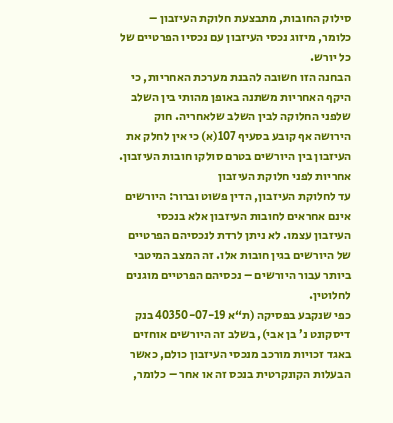סילוק החובות, מתבצעת חלוקת העיזבון – כלומר, מיזוג נכסי העיזבון עם נכסיו הפרטיים של כל יורש.
הבחנה הזו חשובה להבנת מערכת האחריות, כי היקף האחריות משתנה באופן מהותי בין השלב שלפני החלוקה לבין השלב שלאחריה. חוק הירושה אף קובע בסעיף 107(א) כי אין לחלק את העיזבון בין היורשים בטרם סולקו חובות העיזבון.
אחריות לפני חלוקת העיזבון
עד לחלוקת העיזבון, הדין פשוט וברור: היורשים אינם אחראים לחובות העיזבון אלא בנכסי העיזבון עצמו. לא ניתן לרדת לנכסיהם הפרטיים של היורשים בגין חובות אלו. זה המצב המיטבי ביותר עבור היורשים – נכסיהם הפרטיים מוגנים לחלוטין.
כפי שנקבע בפסיקה (ת“א 40350-07-19 בנק דיסקונט נ’ בן אבי), בשלב זה היורשים אוחזים באגד זכויות מורכב מנכסי העיזבון כולם, כאשר הבעלות הקונקרטית בנכס זה או אחר – כלומר,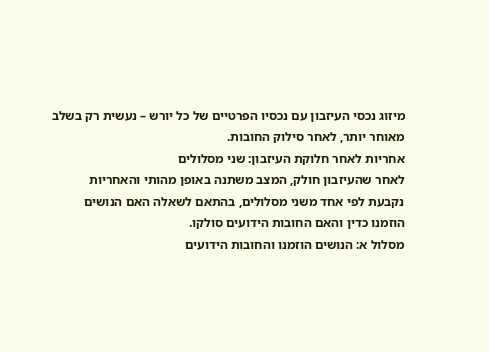מיזוג נכסי העיזבון עם נכסיו הפרטיים של כל יורש – נעשית רק בשלב מאוחר יותר, לאחר סילוק החובות.
אחריות לאחר חלוקת העיזבון: שני מסלולים
לאחר שהעיזבון חולק, המצב משתנה באופן מהותי והאחריות נקבעת לפי אחד משני מסלולים, בהתאם לשאלה האם הנושים הוזמנו כדין והאם החובות הידועים סולקו.
מסלול א: הנושים הוזמנו והחובות הידועים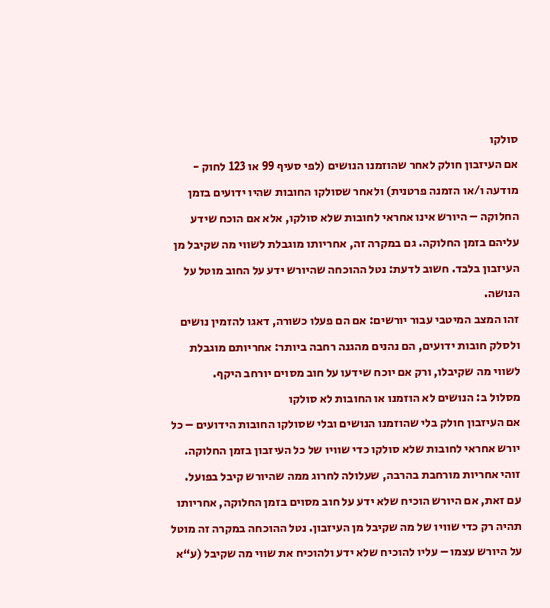סולקו
אם העיזבון חולק לאחר שהוזמנו הנושים (לפי סעיף 99 או 123 לחוק - מודעה ו/או הזמנה פרטנית) ולאחר שסולקו החובות שהיו ידועים בזמן החלוקה – היורש אינו אחראי לחובות שלא סולקו, אלא אם הוכח שידע עליהם בזמן החלוקה. גם במקרה זה, אחריותו מוגבלת לשווי מה שקיבל מן העיזבון בלבד. חשוב לדעת: נטל ההוכחה שהיורש ידע על החוב מוטל על הנושה.
זהו המצב המיטבי עבור יורשים: אם הם פעלו כשורה, דאגו להזמין נושים ולסלק חובות ידועים, הם נהנים מהגנה רחבה ביותר: אחריותם מוגבלת לשווי מה שקיבלו, ורק אם יוכח שידעו על חוב מסוים יורחב היקף.
מסלול ב: הנושים לא הוזמנו או החובות לא סולקו
אם העיזבון חולק בלי שהוזמנו הנושים ובלי שסולקו החובות הידועים – כל יורש אחראי לחובות שלא סולקו כדי שוויו של כל העיזבון בזמן החלוקה. זוהי אחריות מורחבת בהרבה, שעלולה לחרוג ממה שהיורש קיבל בפועל.
עם זאת, אם היורש הוכיח שלא ידע על חוב מסוים בזמן החלוקה, אחריותו תהיה רק כדי שוויו של מה שקיבל מן העיזבון. נטל ההוכחה במקרה זה מוטל על היורש עצמו – עליו להוכיח שלא ידע ולהוכיח את שווי מה שקיבל (ע“א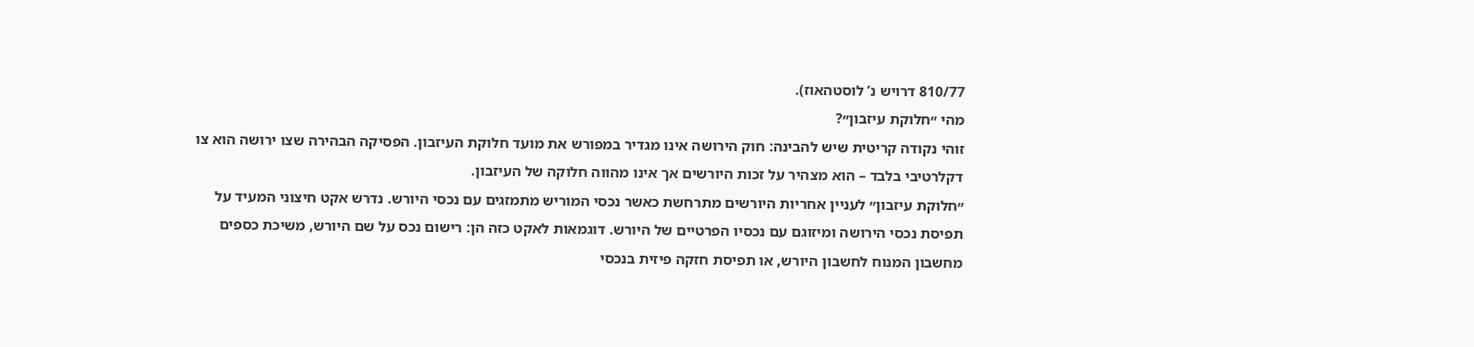810/77 דרויש נ’ לוסטהאוז).
מהי ״חלוקת עיזבון״?
זוהי נקודה קריטית שיש להבינה: חוק הירושה אינו מגדיר במפורש את מועד חלוקת העיזבון. הפסיקה הבהירה שצו ירושה הוא צו דקלרטיבי בלבד – הוא מצהיר על זכות היורשים אך אינו מהווה חלוקה של העיזבון.
״חלוקת עיזבון״ לעניין אחריות היורשים מתרחשת כאשר נכסי המוריש מתמזגים עם נכסי היורש. נדרש אקט חיצוני המעיד על תפיסת נכסי הירושה ומיזוגם עם נכסיו הפרטיים של היורש. דוגמאות לאקט כזה הן: רישום נכס על שם היורש, משיכת כספים מחשבון המנוח לחשבון היורש, או תפיסת חזקה פיזית בנכסי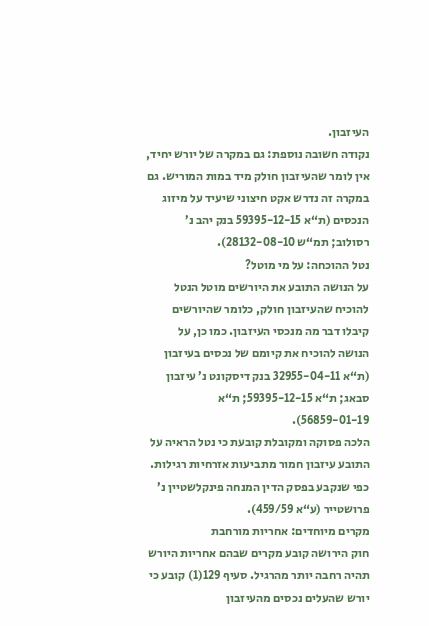העיזבון.
נקודה חשובה נוספת: גם במקרה של יורש יחיד, אין לומר שהעיזבון חולק מיד במות המוריש. גם במקרה זה נדרש אקט חיצוני שיעיד על מיזוג הנכסים (ת“א 59395-12-15 בנק יהב נ’ רסולוב; תמ“ש 28132-08-10).
נטל ההוכחה: על מי מוטל?
על הנושה התובע את היורשים מוטל הנטל להוכיח שהעיזבון חולק, כלומר שהיורשים קיבלו דבר מה מנכסי העיזבון. כמו כן, על הנושה להוכיח את קיומם של נכסים בעיזבון (ת“א 32955-04-11 בנק דיסקונט נ’ עיזבון סבאג; ת“א 59395-12-15; ת“א 56859-01-19).
הלכה פסוקה ומקובלת קובעת כי נטל הראיה על התובע עיזבון חמור מתביעות אזרחיות רגילות. כפי שנקבע בפסק הדין המנחה פינקלשטיין נ’ פרושטייר (ע“א 459/59).
מקרים מיוחדים: אחריות מורחבת
חוק הירושה קובע מקרים שבהם אחריות היורש תהיה רחבה יותר מהרגיל. סעיף 129(1) קובע כי יורש שהעלים נכסים מהעיזבון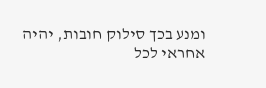ומנע בכך סילוק חובות, יהיה אחראי לכל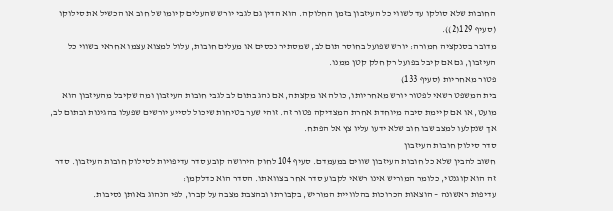החובות שלא סולקו עד לשווי כל העיזבון בזמן החלוקה. הוא הדין גם לגבי יורש שהעלים קיומו של חוב או הכשיל את סילוקו (סעיף 129(2)).
מדובר בסנקציה חמורה: יורש שפועל בחוסר תום לב, שמסתיר נכסים או מעלים חובות, עלול למצוא עצמו אחראי בשווי כל העיזבון, גם אם קיבל בפועל רק חלק קטן ממנו.
פטור מאחריות (סעיף 133)
בית המשפט רשאי לפטור יורש מאחריותו, כולה או מקצתה, אם נהג בתום לב לגבי חובות העיזבון ומה שקיבל מהעיזבון הוא מועט, או אם קיימת סיבה מיוחדת אחרת המצדיקה פטור זה. זוהי שער בטיחות שיכול לסייע יורשים שפעלו בהגינות ובתום לב, אך שנקלעו למצב שבו חוב שלא ידעו עליו צץ אל הפתח.
סדר סילוק חובות העיזבון
חשוב להבין שלא כל חובות העיזבון שווים במעמדם. סעיף 104 לחוק הירושה קובע סדר עדיפויות לסילוק חובות העיזבון. סדר זה הוא קוגנטי, כלומר המוריש אינו רשאי לקבוע סדר אחר בצוואתו. הסדר הוא כדלקמן:
עדיפות ראשונה – הוצאות הכרוכות בהלוויית המוריש, בקבורתו ובהצבת מצבה על קברו, לפי הנהוג באותן נסיבות.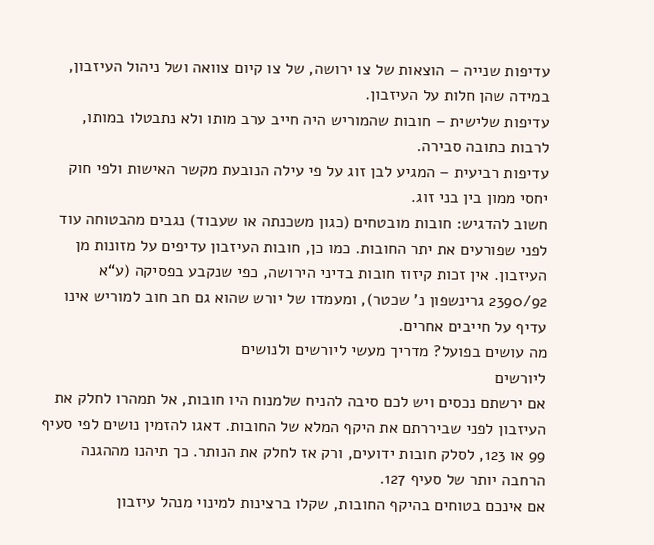עדיפות שנייה – הוצאות של צו ירושה, של צו קיום צוואה ושל ניהול העיזבון, במידה שהן חלות על העיזבון.
עדיפות שלישית – חובות שהמוריש היה חייב ערב מותו ולא נתבטלו במותו, לרבות כתובה סבירה.
עדיפות רביעית – המגיע לבן זוג על פי עילה הנובעת מקשר האישות ולפי חוק יחסי ממון בין בני זוג.
חשוב להדגיש: חובות מובטחים (כגון משכנתה או שעבוד) נגבים מהבטוחה עוד לפני שפורעים את יתר החובות. כמו כן, חובות העיזבון עדיפים על מזונות מן העיזבון. אין זכות קיזוז חובות בדיני הירושה, כפי שנקבע בפסיקה (ע“א 2390/92 גרינשפון נ’ שכטר), ומעמדו של יורש שהוא גם חב חוב למוריש אינו עדיף על חייבים אחרים.
מה עושים בפועל? מדריך מעשי ליורשים ולנושים
ליורשים
אם ירשתם נכסים ויש לכם סיבה להניח שלמנוח היו חובות, אל תמהרו לחלק את העיזבון לפני שביררתם את היקף המלא של החובות. דאגו להזמין נושים לפי סעיף 99 או 123, לסלק חובות ידועים, ורק אז לחלק את הנותר. כך תיהנו מההגנה הרחבה יותר של סעיף 127.
אם אינכם בטוחים בהיקף החובות, שקלו ברצינות למינוי מנהל עיזבון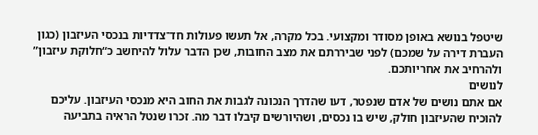שיטפל בנושא באופן מסודר ומקצועי. בכל מקרה, אל תעשו פעולות חד־צדדיות בנכסי העיזבון (כגון העברת דירה על שמכם) לפני שביררתם את מצב החובות, שכן הדבר עלול להיחשב כ“חלוקת עיזבון” ולהרחיב את אחריותכם.
לנושים
אם אתם נושים של אדם שנפטר, דעו שהדרך הנכונה לגבות את החוב היא מנכסי העיזבון. עליכם להוכיח שהעיזבון חולק, שיש בו נכסים, ושהיורשים קיבלו דבר מה. זכרו שנטל הראיה בתביעה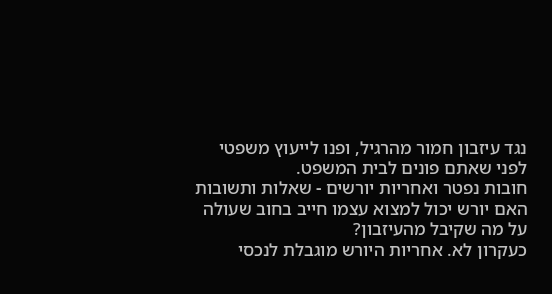נגד עיזבון חמור מהרגיל, ופנו לייעוץ משפטי לפני שאתם פונים לבית המשפט.
חובות נפטר ואחריות יורשים - שאלות ותשובות
האם יורש יכול למצוא עצמו חייב בחוב שעולה על מה שקיבל מהעיזבון?
כעקרון לא. אחריות היורש מוגבלת לנכסי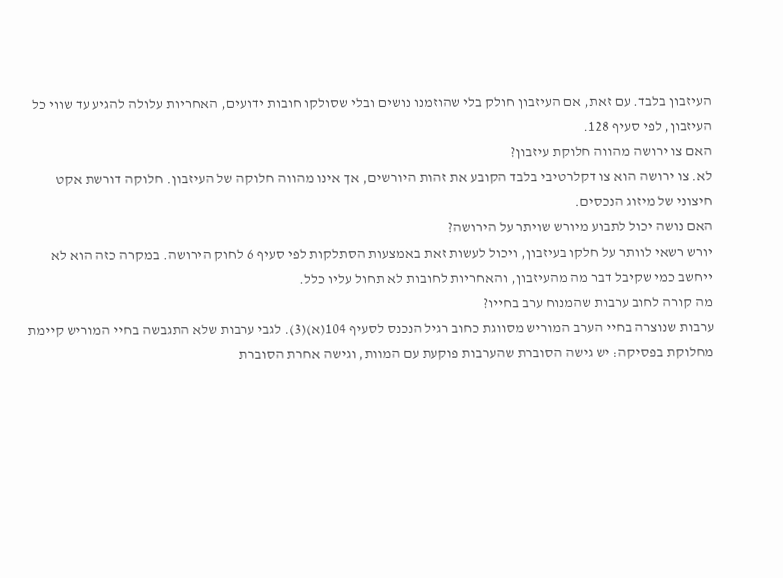העיזבון בלבד. עם זאת, אם העיזבון חולק בלי שהוזמנו נושים ובלי שסולקו חובות ידועים, האחריות עלולה להגיע עד שווי כל העיזבון, לפי סעיף 128.
האם צו ירושה מהווה חלוקת עיזבון?
לא. צו ירושה הוא צו דקלרטיבי בלבד הקובע את זהות היורשים, אך אינו מהווה חלוקה של העיזבון. חלוקה דורשת אקט חיצוני של מיזוג הנכסים.
האם נושה יכול לתבוע מיורש שויתר על הירושה?
יורש רשאי לוותר על חלקו בעיזבון, ויכול לעשות זאת באמצעות הסתלקות לפי סעיף 6 לחוק הירושה. במקרה כזה הוא לא ייחשב כמי שקיבל דבר מה מהעיזבון, והאחריות לחובות לא תחול עליו כלל.
מה קורה לחוב ערבות שהמנוח ערב בחייו?
ערבות שנוצרה בחיי הערב המוריש מסווגת כחוב רגיל הנכנס לסעיף 104(א)(3). לגבי ערבות שלא התגבשה בחיי המוריש קיימת מחלוקת בפסיקה: יש גישה הסוברת שהערבות פוקעת עם המוות, וגישה אחרת הסוברת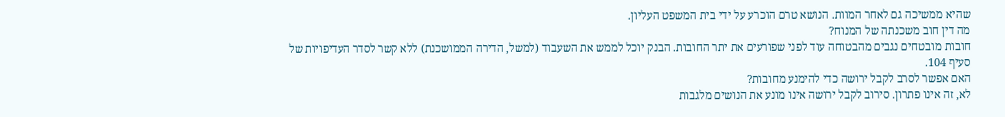שהיא ממשיכה גם לאחר המוות. הנושא טרם הוכרע על ידי בית המשפט העליון.
מה דין חוב משכנתה של המנוח?
חובות מובטחים נגבים מהבטוחה עוד לפני שפורעים את יתר החובות. הבנק יוכל לממש את השעבוד (למשל, הדירה הממושכנת) ללא קשר לסדר העדיפויות של סעיף 104.
האם אפשר לסרב לקבל ירושה כדי להימנע מחובות?
לא, זה אינו פתרון. סירוב לקבל ירושה אינו מונע את הנושים מלגבות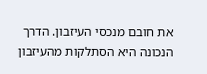את חובם מנכסי העיזבון. הדרך הנכונה היא הסתלקות מהעיזבון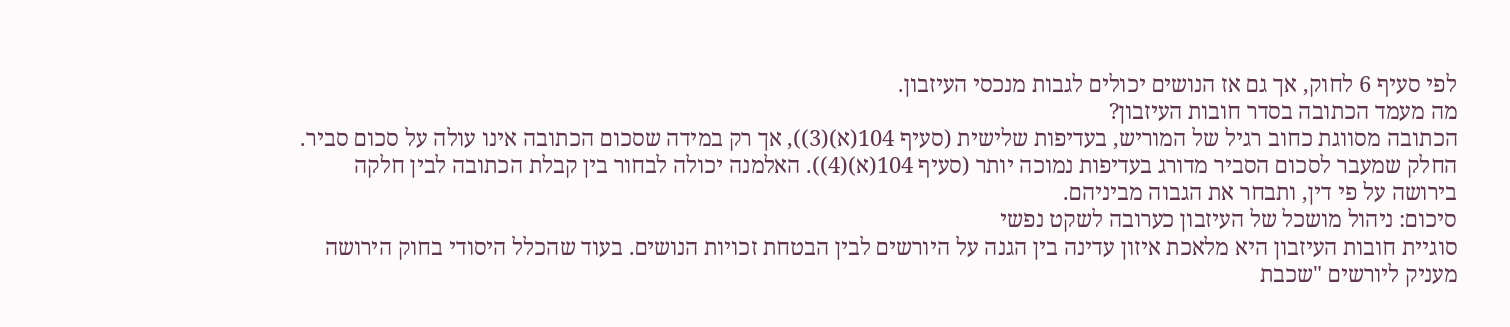לפי סעיף 6 לחוק, אך גם אז הנושים יכולים לגבות מנכסי העיזבון.
מה מעמד הכתובה בסדר חובות העיזבון?
הכתובה מסווגת כחוב רגיל של המוריש, בעדיפות שלישית (סעיף 104(א)(3)), אך רק במידה שסכום הכתובה אינו עולה על סכום סביר. החלק שמעבר לסכום הסביר מדורג בעדיפות נמוכה יותר (סעיף 104(א)(4)). האלמנה יכולה לבחור בין קבלת הכתובה לבין חלקה בירושה על פי דין, ותבחר את הגבוה מביניהם.
סיכום: ניהול מושכל של העיזבון כערובה לשקט נפשי
סוגיית חובות העיזבון היא מלאכת איזון עדינה בין הגנה על היורשים לבין הבטחת זכויות הנושים. בעוד שהכלל היסודי בחוק הירושה מעניק ליורשים "שכבת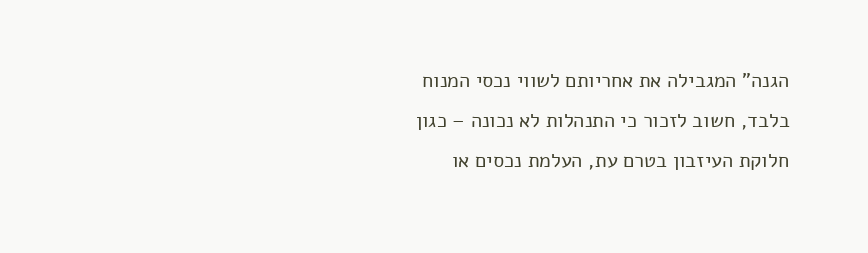הגנה" המגבילה את אחריותם לשווי נכסי המנוח בלבד, חשוב לזכור כי התנהלות לא נכונה – כגון חלוקת העיזבון בטרם עת, העלמת נכסים או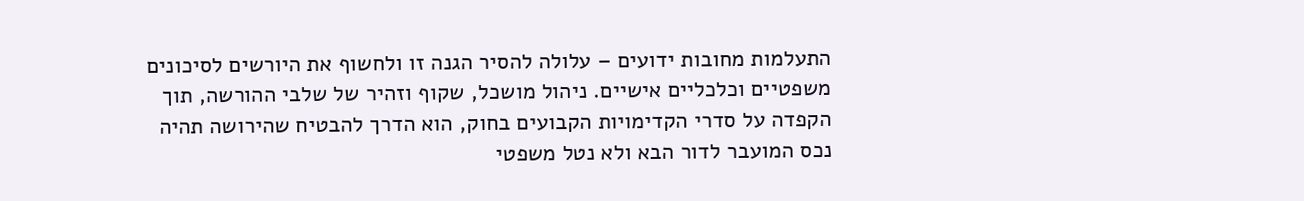התעלמות מחובות ידועים – עלולה להסיר הגנה זו ולחשוף את היורשים לסיכונים משפטיים וכלכליים אישיים. ניהול מושכל, שקוף וזהיר של שלבי ההורשה, תוך הקפדה על סדרי הקדימויות הקבועים בחוק, הוא הדרך להבטיח שהירושה תהיה נכס המועבר לדור הבא ולא נטל משפטי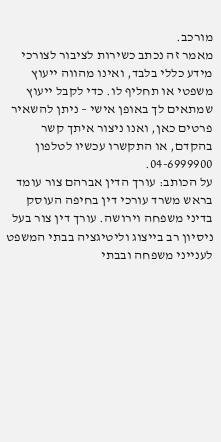מורכב.
מאמר זה נכתב כשירות לציבור לצורכי מידע כללי בלבד, ואינו מהווה ייעוץ משפטי או תחליף לו. כדי לקבל ייעוץ שמתאים לך באופן אישי – ניתן להשאיר פרטים כאן, ואנו ניצור איתך קשר בהקדם, או התקשרו עכשיו לטלפון 04-6999900.
על הכותב: עורך הדין אברהם צור עומד בראש משרד עורכי דין בחיפה העוסק בדיני משפחה וירושה. עורך דין צור בעל ניסיון רב בייצוג וליטיגציה בבתי המשפט לענייני משפחה ובבתי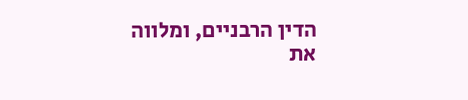הדין הרבניים, ומלווה את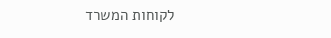לקוחות המשרד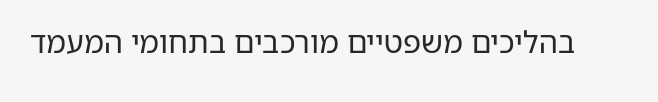בהליכים משפטיים מורכבים בתחומי המעמד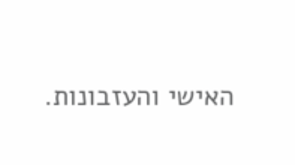האישי והעזבונות.